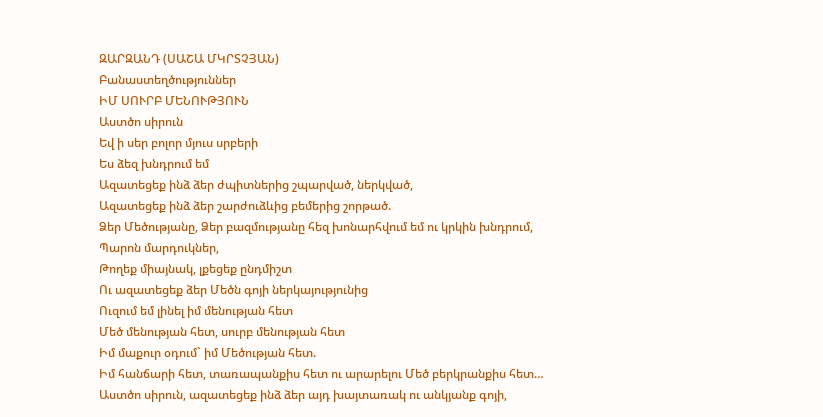ԶԱՐԶԱՆԴ (ՍԱՇԱ ՄԿՐՏՉՅԱՆ)
Բանաստեղծություններ
ԻՄ ՍՈՒՐԲ ՄԵՆՈՒԹՅՈՒՆ
Աստծո սիրուն
Եվ ի սեր բոլոր մյուս սրբերի
Ես ձեզ խնդրում եմ
Ազատեցեք ինձ ձեր ժպիտներից շպարված, ներկված,
Ազատեցեք ինձ ձեր շարժուձևից բեմերից շորթած.
Ձեր Մեծությանը, Ձեր բազմությանը հեզ խոնարհվում եմ ու կրկին խնդրում,
Պարոն մարդուկներ,
Թողեք միայնակ, լքեցեք ընդմիշտ
Ու ազատեցեք ձեր Մեծն գոյի ներկայությունից
Ուզում եմ լինել իմ մենության հետ
Մեծ մենության հետ, սուրբ մենության հետ
Իմ մաքուր օդում` իմ Մեծության հետ.
Իմ հանճարի հետ, տառապանքիս հետ ու արարելու Մեծ բերկրանքիս հետ…
Աստծո սիրուն, ազատեցեք ինձ ձեր այդ խայտառակ ու անկյանք գոյի,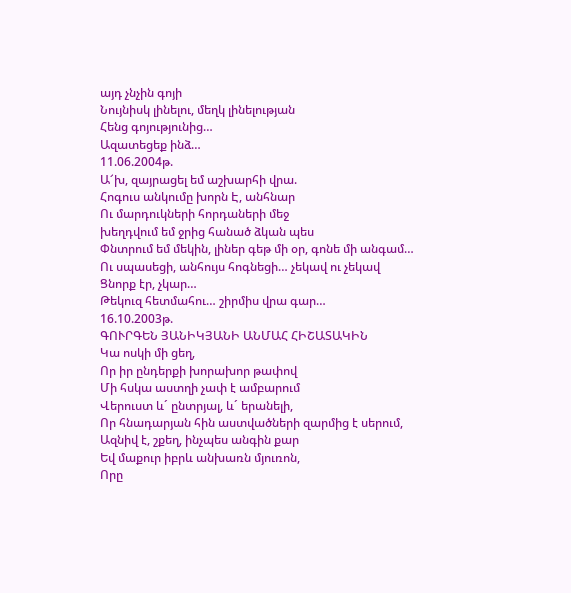այդ չնչին գոյի
Նույնիսկ լինելու, մեղկ լինելության
Հենց գոյությունից…
Ազատեցեք ինձ…
11.06.2004թ.
Ա՜խ, զայրացել եմ աշխարհի վրա.
Հոգուս անկումը խորն Է, անհնար
Ու մարդուկների հորդաների մեջ
խեղդվում եմ ջրից հանած ձկան պես
Փնտրում եմ մեկին, լիներ գեթ մի օր, գոնե մի անգամ…
Ու սպասեցի, անհույս հոգնեցի… չեկավ ու չեկավ
Ցնորք էր, չկար…
Թեկուզ հետմահու… շիրմիս վրա գար…
16.10.2003թ.
ԳՈՒՐԳԵՆ ՅԱՆԻԿՅԱՆԻ ԱՆՄԱՀ ՀԻՇԱՏԱԿԻՆ
Կա ոսկի մի ցեղ,
Որ իր ընդերքի խորախոր թափով
Մի հսկա աստղի չափ է ամբարում
Վերուստ և´ ընտրյալ, և´ երանելի,
Որ հնադարյան հին աստվածների զարմից է սերում,
Ազնիվ է, շքեղ, ինչպես անգին քար
Եվ մաքուր իբրև անխառն մյուռոն,
Որը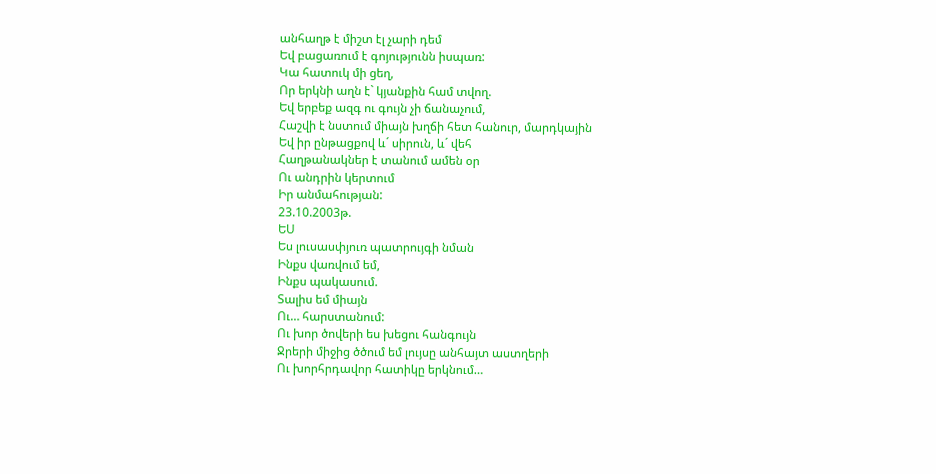անհաղթ է միշտ էլ չարի դեմ
Եվ բացառում է գոյությունն իսպառ:
Կա հատուկ մի ցեղ,
Որ երկնի աղն է` կյանքին համ տվող.
Եվ երբեք ազգ ու գույն չի ճանաչում,
Հաշվի է նստում միայն խղճի հետ հանուր, մարդկային
Եվ իր ընթացքով և´ սիրուն, և´ վեհ
Հաղթանակներ է տանում ամեն օր
Ու անդրին կերտում
Իր անմահության:
23.10.2003թ.
ԵՍ
Ես լուսասփյուռ պատրույգի նման
Ինքս վառվում եմ,
Ինքս պակասում.
Տալիս եմ միայն
Ու… հարստանում:
Ու խոր ծովերի ես խեցու հանգույն
Ջրերի միջից ծծում եմ լույսը անհայտ աստղերի
Ու խորհրդավոր հատիկը երկնում…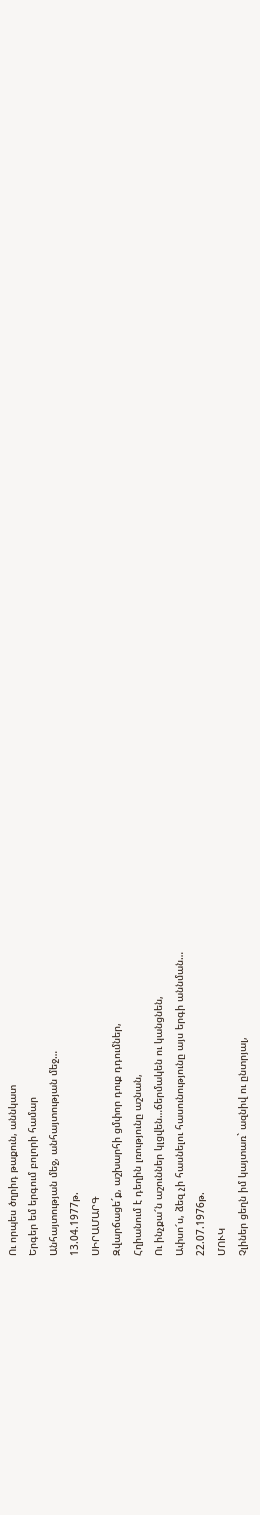Ու որպես ծղրիդ թաքուն, աննկատ
Երգեր եմ երգում բոլորի համար
Անհայտության մեջ, անհայտության մեջ…
13.04.1977թ.
ՍԻՐԱՄԱՐԳ
Զվարճացե´ք, աշխարհի ցմփոր դուք դդումներ,
Հղիանում է դեղին լռությունը աշնան,
Ու ինչքա՜ն աշուններ կլցվեն…ճերմակեն ու կանցնեն,
Ափսո՜ս, ձեզ չի հասնելու հասունությունը այս երգի աննման…
22.07.1976թ.
ՄՈՒԿ
Չլիներ ցեղն իմ կայտառ` ազնիվ ու ընտրյալ,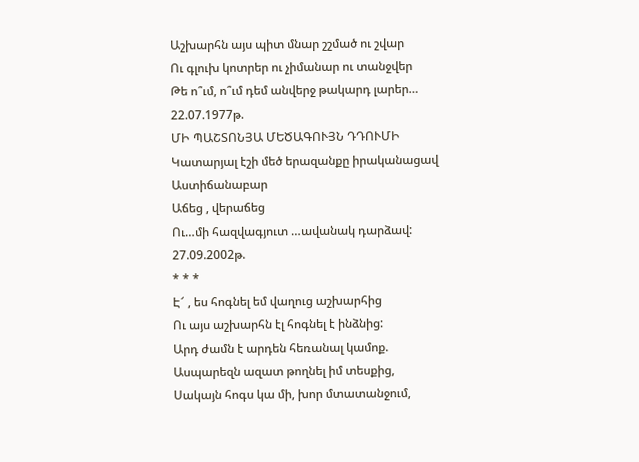Աշխարհն այս պիտ մնար շշմած ու շվար
Ու գլուխ կոտրեր ու չիմանար ու տանջվեր
Թե ո՞ւմ, ո՞ւմ դեմ անվերջ թակարդ լարեր…
22.07.1977թ.
ՄԻ ՊԱՇՏՈՆՅԱ ՄԵԾԱԳՈՒՅՆ ԴԴՈՒՄԻ
Կատարյալ էշի մեծ երազանքը իրականացավ
Աստիճանաբար
Աճեց , վերաճեց
Ու…մի հազվագյուտ …ավանակ դարձավ:
27.09.2002թ.
* * *
Է՜ , ես հոգնել եմ վաղուց աշխարհից
Ու այս աշխարհն էլ հոգնել է ինձնից:
Արդ ժամն է արդեն հեռանալ կամոք.
Ասպարեզն ազատ թողնել իմ տեսքից,
Սակայն հոգս կա մի, խոր մտատանջում,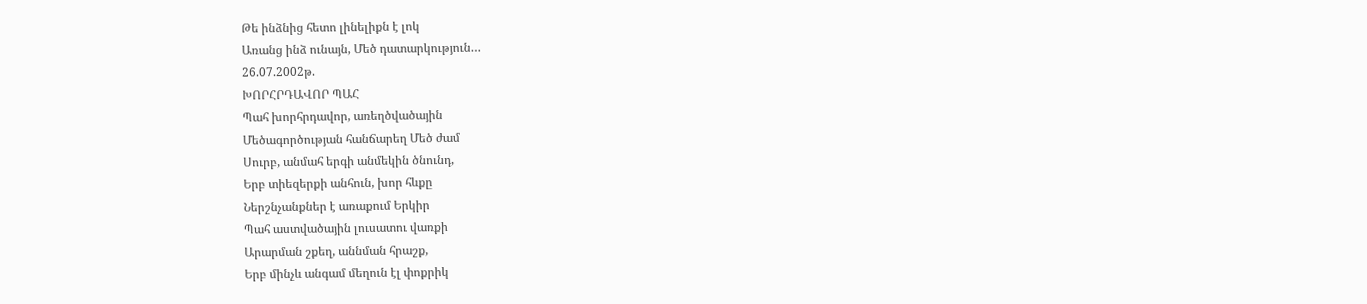Թե ինձնից հետո լինելիքն է լոկ
Առանց ինձ ունայն, Մեծ դատարկություն…
26.07.2002թ.
ԽՈՐՀՐԴԱՎՈՐ ՊԱՀ
Պահ խորհրդավոր, առեղծվածային
Մեծագործության հանճարեղ Մեծ ժամ
Սուրբ, անմահ երգի անմեկին ծնունդ,
Երբ տիեզերքի անհուն, խոր հևքը
Ներշնչանքներ է առաքում Երկիր
Պահ աստվածային լուսատու վառքի
Արարման շքեղ, աննման հրաշք,
Երբ մինչև անգամ մեղուն էլ փոքրիկ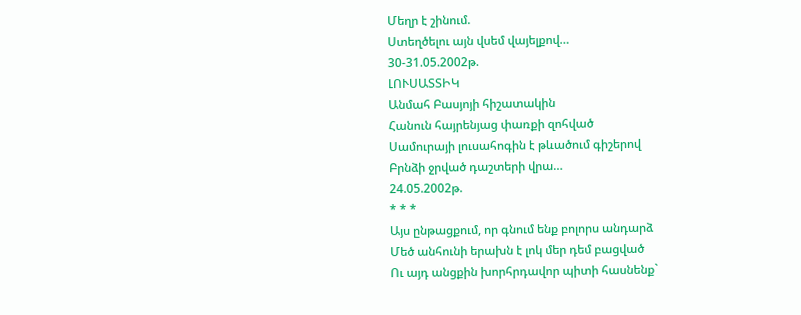Մեղր է շինում.
Ստեղծելու այն վսեմ վայելքով…
30-31.05.2002թ.
ԼՈՒՍԱՏՏԻԿ
Անմահ Բասյոյի հիշատակին
Հանուն հայրենյաց փառքի զոհված
Սամուրայի լուսահոգին է թևածում գիշերով
Բրնձի ջրված դաշտերի վրա…
24.05.2002թ.
* * *
Այս ընթացքում, որ գնում ենք բոլորս անդարձ
Մեծ անհունի երախն է լոկ մեր դեմ բացված
Ու այդ անցքին խորհրդավոր պիտի հասնենք`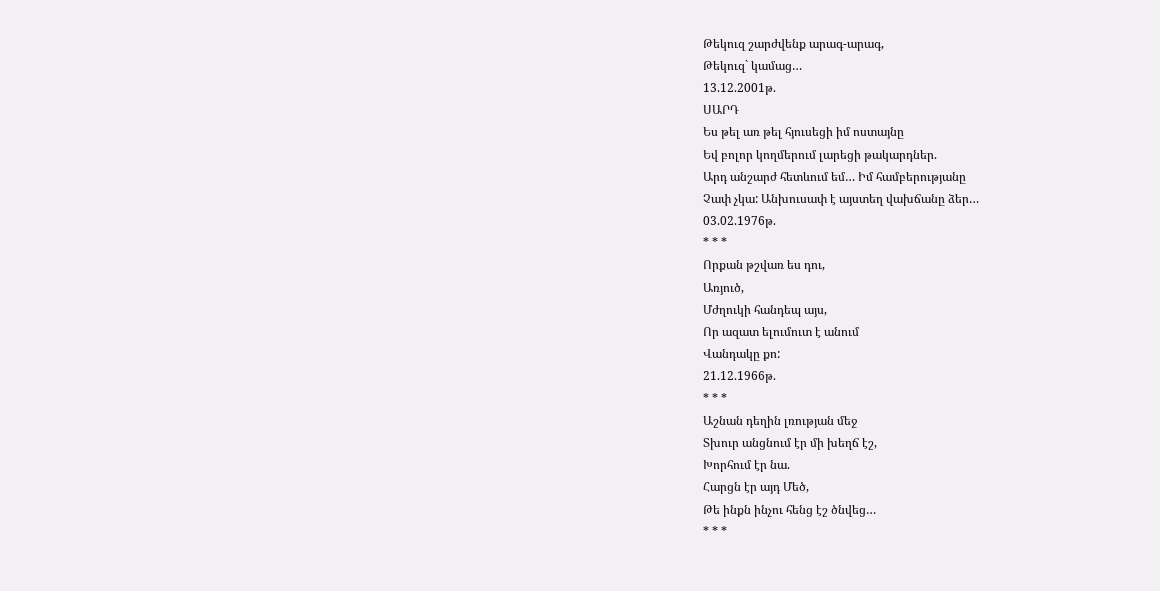Թեկուզ շարժվենք արագ-արագ,
Թեկուզ` կամաց…
13.12.2001թ.
ՍԱՐԴ
Ես թել առ թել հյուսեցի իմ ոստայնը
Եվ բոլոր կողմերում լարեցի թակարդներ.
Արդ անշարժ հետևում եմ… Իմ համբերությանը
Չափ չկա: Անխուսափ է այստեղ վախճանը ձեր…
03.02.1976թ.
* * *
Որքան թշվառ ես դու,
Առյուծ,
Մժղուկի հանդեպ այս,
Որ ազատ ելումուտ է անում
Վանդակը քո:
21.12.1966թ.
* * *
Աշնան դեղին լռության մեջ
Տխուր անցնում էր մի խեղճ էշ,
Խորհում էր նա.
Հարցն էր այդ Մեծ,
Թե ինքն ինչու հենց էշ ծնվեց…
* * *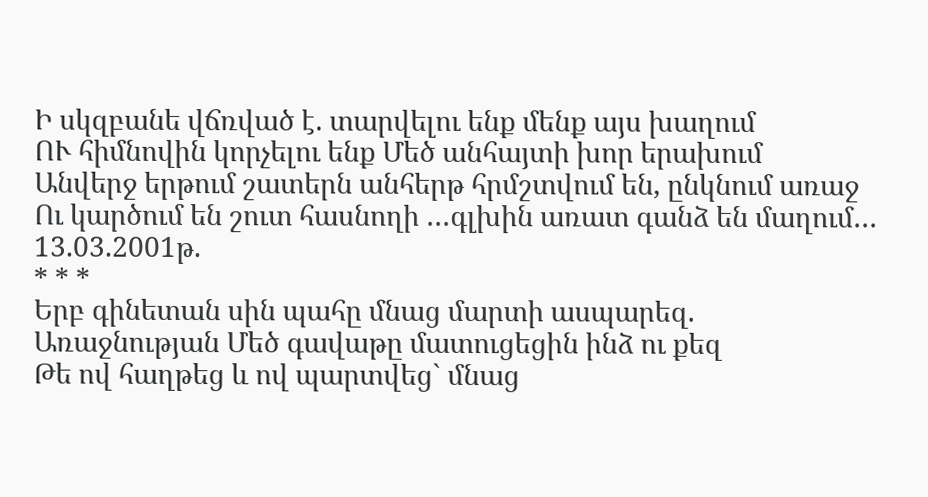Ի սկզբանե վճռված է. տարվելու ենք մենք այս խաղում
ՈՒ հիմնովին կորչելու ենք Մեծ անհայտի խոր երախում
Անվերջ երթում շատերն անհերթ հրմշտվում են, ընկնում առաջ
Ու կարծում են շուտ հասնողի …գլխին առատ գանձ են մաղում…
13.03.2001թ.
* * *
Երբ գինետան սին պահը մնաց մարտի ասպարեզ.
Առաջնության Մեծ գավաթը մատուցեցին ինձ ու քեզ
Թե ով հաղթեց և ով պարտվեց` մնաց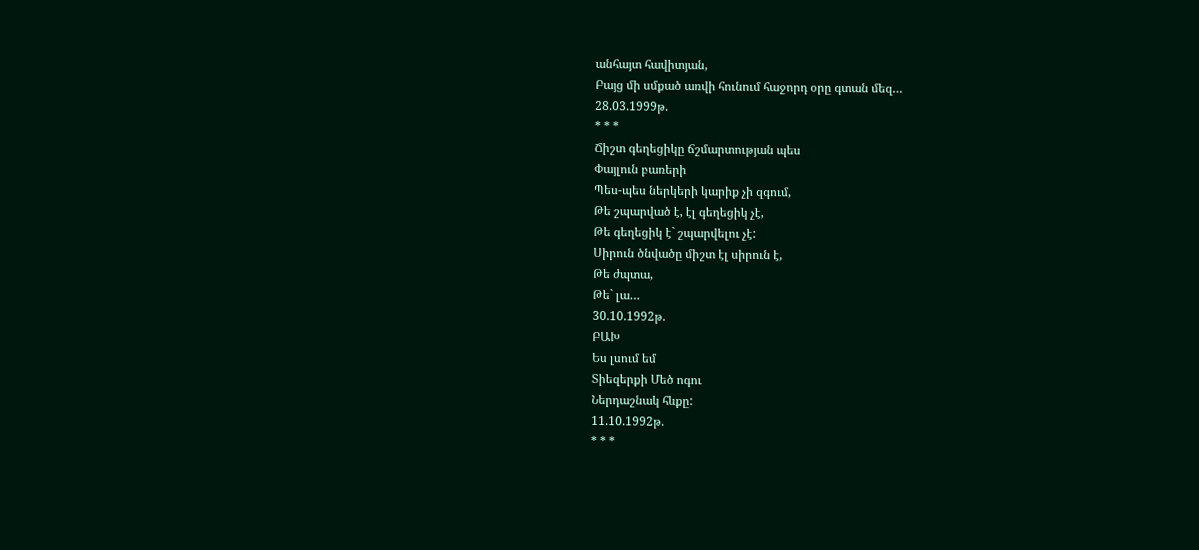անհայտ հավիտյան,
Բայց մի սմքած առվի հունում հաջորդ օրը գտան մեզ…
28.03.1999թ.
* * *
Ճիշտ գեղեցիկը ճշմարտության պես
Փայլուն բառերի
Պես-պես ներկերի կարիք չի զգում,
Թե շպարված է, էլ գեղեցիկ չէ,
Թե գեղեցիկ է` շպարվելու չէ:
Սիրուն ծնվածը միշտ էլ սիրուն է,
Թե ժպտա,
Թե` լա…
30.10.1992թ.
ԲԱԽ
Ես լսում եմ
Տիեզերքի Մեծ ոգու
Ներդաշնակ հևքը:
11.10.1992թ.
* * *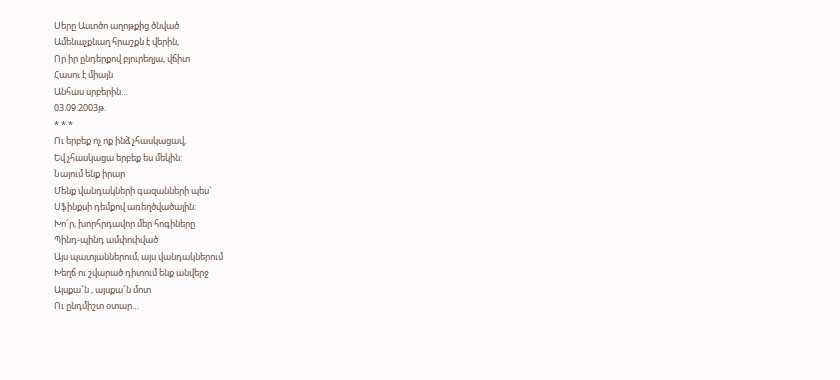Սերը Աստծո աղոթքից ծնված
Ամենաչքնաղ հրաշքն է վերին,
Որ իր ընդերքով բյուրեղյա, վճիտ
Հասու է միայն
Անհաս սրբերին…
03.09.2003թ.
* * *
Ու երբեք ոչ ոք ինձ չհասկացավ,
Եվ չհասկացա երբեք ես մեկին:
Նայում ենք իրար
Մենք վանդակների գազանների պես`
Սֆինքսի դեմքով առեղծվածային:
Խո՜ր, խորհրդավոր մեր հոգիները
Պինդ-պինդ ամփոփված
Այս պատյաններում, այս վանդակներում
Խեղճ ու շվարած դիտում ենք անվերջ
Այսքա՜ն , այսքա՜ն մոտ
Ու ընդմիշտ օտար…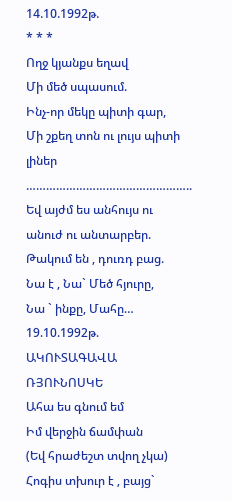14.10.1992թ.
* * *
Ողջ կյանքս եղավ
Մի մեծ սպասում.
Ինչ-որ մեկը պիտի գար,
Մի շքեղ տոն ու լույս պիտի լիներ
…………………………………………..
Եվ այժմ ես անհույս ու անուժ ու անտարբեր.
Թակում են , դուռդ բաց.
Նա է , Նա` Մեծ հյուրը,
Նա ` ինքը, Մահը…
19.10.1992թ.
ԱԿՈՒՏԱԳԱՎԱ ՌՅՈՒՆՈՍԿԵ
Ահա ես գնում եմ
Իմ վերջին ճամփան
(Եվ հրաժեշտ տվող չկա)
Հոգիս տխուր է , բայց`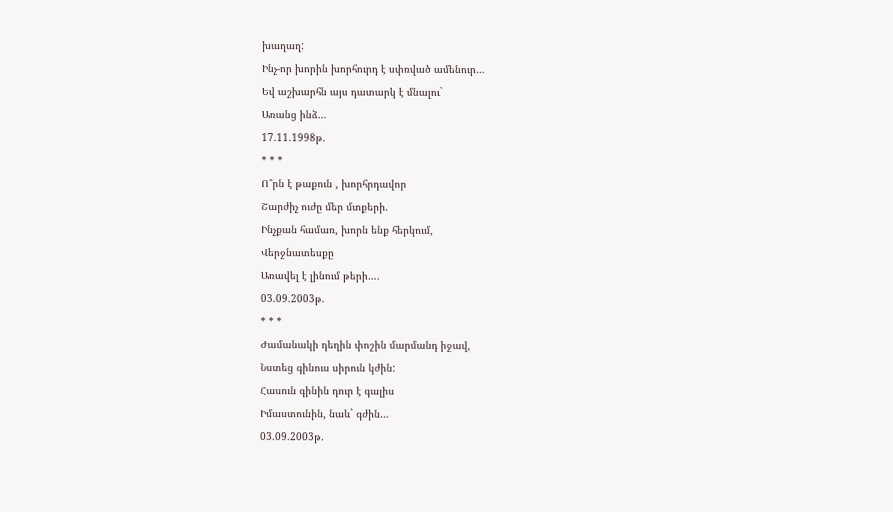խաղաղ:
Ինչ-որ խորին խորհուրդ է սփռված ամենուր…
Եվ աշխարհն այս դատարկ է մնալու`
Առանց ինձ…
17.11.1998թ.
* * *
Ո՞րն է թաքուն , խորհրդավոր
Շարժիչ ուժը մեր մտքերի.
Ինչքան համառ, խորն ենք հերկում,
Վերջնատեսքը
Առավել է լինում թերի….
03.09.2003թ.
* * *
Ժամանակի դեղին փոշին մարմանդ իջավ,
Նստեց գինուս սիրուն կժին:
Հասուն գինին դուր է գալիս
Իմաստունին, նաև` գժին…
03.09.2003թ.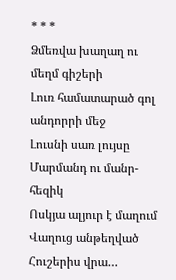* * *
Ձմեռվա խաղաղ ու մեղմ գիշերի
Լուռ համատարած գոլ անդորրի մեջ
Լուսնի սառ լույսը
Մարմանդ ու մանր-հեզիկ
Ոսկյա ալյուր է մաղում
Վաղուց անթեղված
Հուշերիս վրա…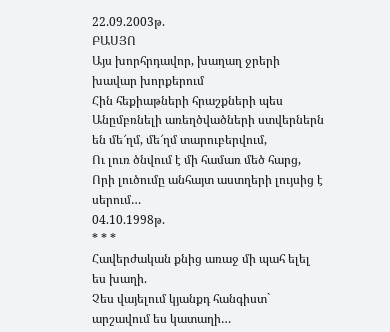22.09.2003թ.
ԲԱՍՅՈ
Այս խորհրդավոր, խաղաղ ջրերի խավար խորքերում
Հին հեքիաթների հրաշքների պես
Անըմբռնելի առեղծվածների ստվերներն են մե՜ղմ, մե՜ղմ տարուբերվում,
Ու լուռ ծնվում է մի համառ մեծ հարց,
Որի լուծումը անհայտ աստղերի լույսից է սերում…
04.10.1998թ.
* * *
Հավերժական քնից առաջ մի պահ ելել ես խաղի.
Չես վայելում կյանքդ հանգիստ` արշավում ես կատաղի…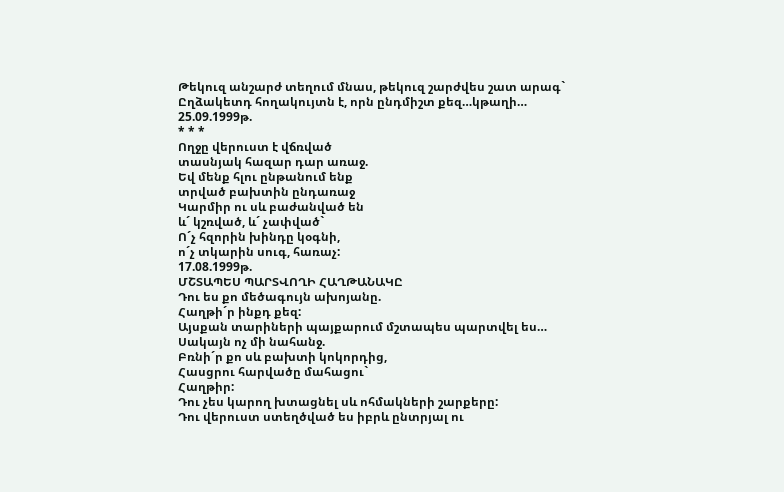Թեկուզ անշարժ տեղում մնաս, թեկուզ շարժվես շատ արագ`
Ըղձակետդ հողակույտն է, որն ընդմիշտ քեզ…կթաղի…
25.09.1999թ.
* * *
Ողջը վերուստ է վճռված
տասնյակ հազար դար առաջ.
Եվ մենք հլու ընթանում ենք
տրված բախտին ընդառաջ
Կարմիր ու սև բաժանված են
և´ կշռված, և´ չափված`
Ո´չ հզորին խինդը կօգնի,
ո´չ տկարին սուգ, հառաչ:
17.08.1999թ.
ՄՇՏԱՊԵՍ ՊԱՐՏՎՈՂԻ ՀԱՂԹԱՆԱԿԸ
Դու ես քո մեծագույն ախոյանը.
Հաղթի´ր ինքդ քեզ:
Այսքան տարիների պայքարում մշտապես պարտվել ես…
Սակայն ոչ մի նահանջ.
Բռնի´ր քո սև բախտի կոկորդից,
Հասցրու հարվածը մահացու`
Հաղթիր:
Դու չես կարող խտացնել սև ոհմակների շարքերը:
Դու վերուստ ստեղծված ես իբրև ընտրյալ ու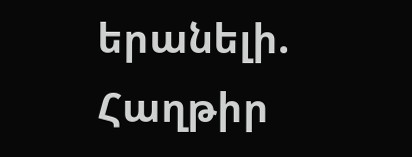երանելի.
Հաղթիր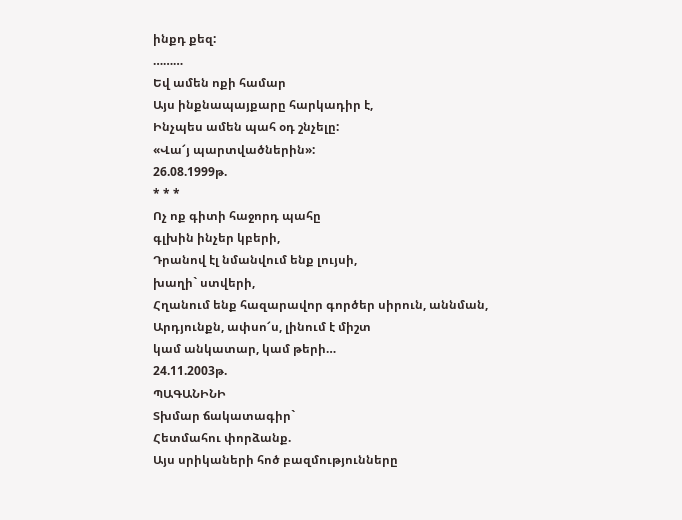ինքդ քեզ:
………
Եվ ամեն ոքի համար
Այս ինքնապայքարը հարկադիր է,
Ինչպես ամեն պահ օդ շնչելը:
«Վա՜յ պարտվածներին»:
26.08.1999թ.
* * *
Ոչ ոք գիտի հաջորդ պահը
գլխին ինչեր կբերի,
Դրանով էլ նմանվում ենք լույսի,
խաղի` ստվերի,
Հղանում ենք հազարավոր գործեր սիրուն, աննման,
Արդյունքն, ափսո՜ս, լինում է միշտ
կամ անկատար, կամ թերի…
24.11.2003թ.
ՊԱԳԱՆԻՆԻ
Տխմար ճակատագիր`
Հետմահու փորձանք.
Այս սրիկաների հոծ բազմությունները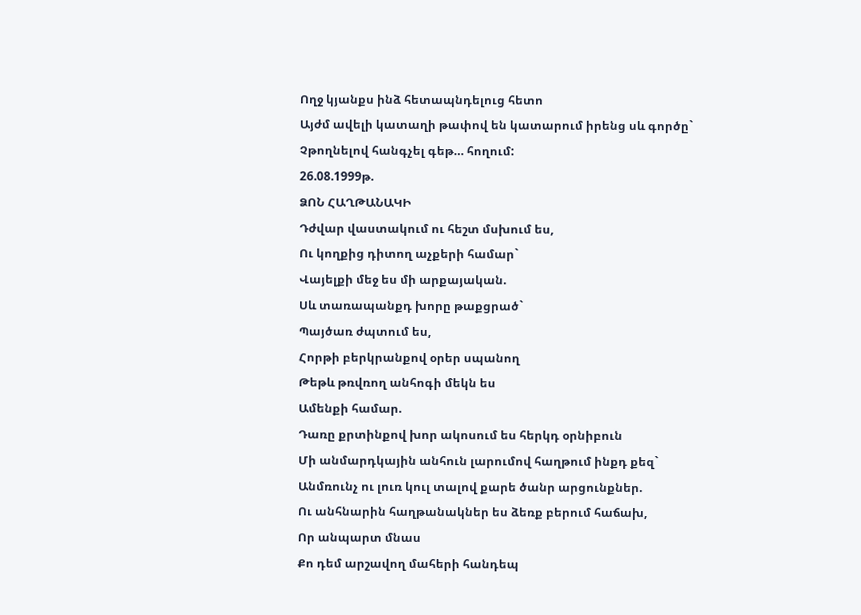Ողջ կյանքս ինձ հետապնդելուց հետո
Այժմ ավելի կատաղի թափով են կատարում իրենց սև գործը`
Չթողնելով հանգչել գեթ… հողում:
26.08.1999թ.
ՁՈՆ ՀԱՂԹԱՆԱԿԻ
Դժվար վաստակում ու հեշտ մսխում ես,
Ու կողքից դիտող աչքերի համար`
Վայելքի մեջ ես մի արքայական.
Սև տառապանքդ խորը թաքցրած`
Պայծառ ժպտում ես,
Հորթի բերկրանքով օրեր սպանող
Թեթև թռվռող անհոգի մեկն ես
Ամենքի համար.
Դառը քրտինքով խոր ակոսում ես հերկդ օրնիբուն
Մի անմարդկային անհուն լարումով հաղթում ինքդ քեզ`
Անմռունչ ու լուռ կուլ տալով քարե ծանր արցունքներ.
Ու անհնարին հաղթանակներ ես ձեռք բերում հաճախ,
Որ անպարտ մնաս
Քո դեմ արշավող մահերի հանդեպ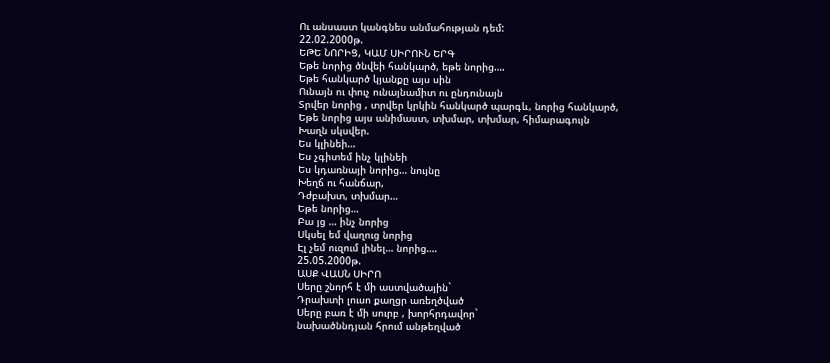Ու անսաստ կանգնես անմահության դեմ:
22.02.2000թ.
ԵԹԵ ՆՈՐԻՑ, ԿԱՄ ՍԻՐՈՒՆ ԵՐԳ
Եթե նորից ծնվեի հանկարծ, եթե նորից….
Եթե հանկարծ կյանքը այս սին
Ունայն ու փուչ ունայնամիտ ու ընդունայն
Տրվեր նորից , տրվեր կրկին հանկարծ պարգև, նորից հանկարծ,
Եթե նորից այս անիմաստ, տխմար, տխմար, հիմարագույն
Խաղն սկսվեր.
Ես կլինեի…
Ես չգիտեմ ինչ կլինեի
Ես կդառնայի նորից… նույնը
Խեղճ ու հանճար,
Դժբախտ, տխմար…
Եթե նորից…
Բա յց … ինչ նորից
Սկսել եմ վաղուց նորից
Էլ չեմ ուզում լինել… նորից….
25.05.2000թ.
ԱՍՔ ՎԱՍՆ ՍԻՐՈ
Սերը շնորհ է մի աստվածային`
Դրախտի լուսո քաղցր առեղծված
Սերը բառ է մի սուրբ , խորհրդավոր`
նախածննդյան հրում անթեղված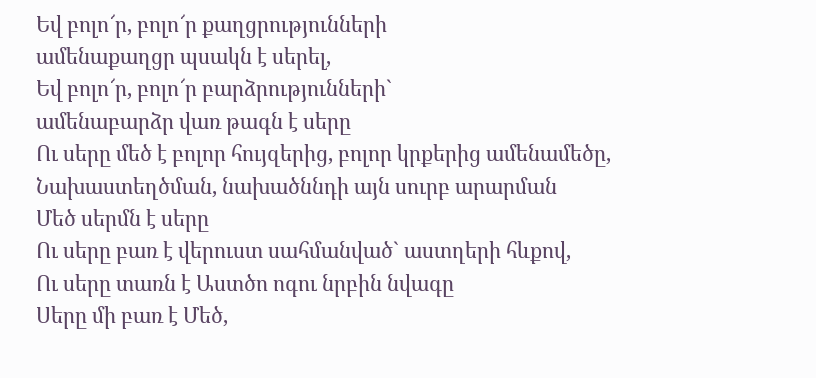Եվ բոլո՜ր, բոլո՜ր քաղցրությունների
ամենաքաղցր պսակն է սերել,
Եվ բոլո՜ր, բոլո՜ր բարձրությունների`
ամենաբարձր վառ թագն է սերը
Ու սերը մեծ է բոլոր հույզերից, բոլոր կրքերից ամենամեծը,
Նախաստեղծման, նախածննդի այն սուրբ արարման
Մեծ սերմն է սերը
Ու սերը բառ է վերուստ սահմանված` աստղերի հևքով,
Ու սերը տառն է Աստծո ոգու նրբին նվագը
Սերը մի բառ է Մեծ,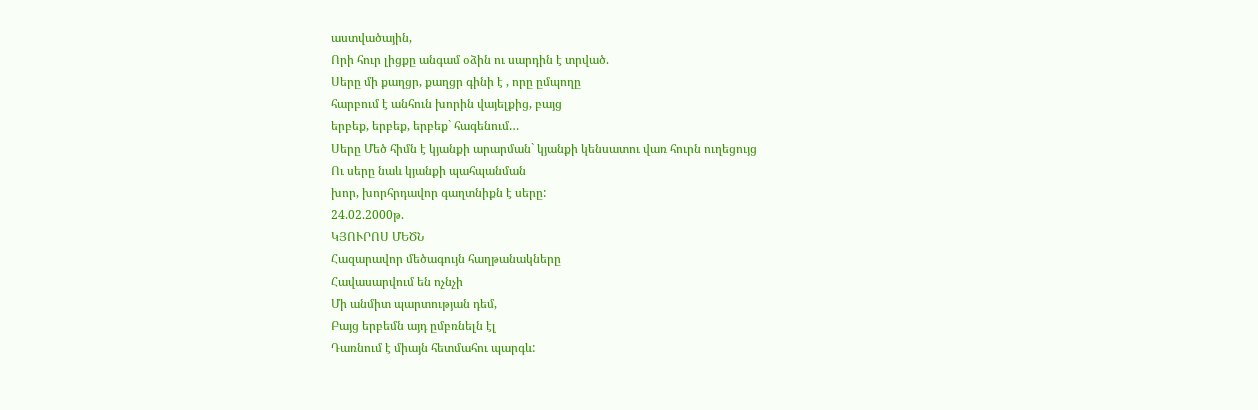աստվածային,
Որի հուր լիցքը անգամ օձին ու սարդին է տրված.
Սերը մի քաղցր, քաղցր գինի է , որը ըմպողը
հարբում է անհուն խորին վայելքից, բայց
երբեք, երբեք, երբեք` հագենում…
Սերը Մեծ հիմն է կյանքի արարման` կյանքի կենսատու վառ հուրն ուղեցույց
Ու սերը նաև կյանքի պահպանման
խոր, խորհրդավոր գաղտնիքն է սերը:
24.02.2000թ.
ԿՅՈՒՐՈՍ ՄԵԾՆ
Հազարավոր մեծագույն հաղթանակները
Հավասարվում են ոչնչի
Մի անմիտ պարտության դեմ,
Բայց երբեմն այդ ըմբռնելն էլ
Դառնում է միայն հետմահու պարգև: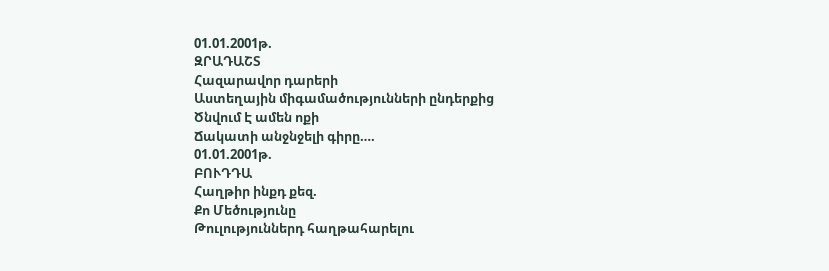01.01.2001թ.
ԶՐԱԴԱՇՏ
Հազարավոր դարերի
Աստեղային միգամածությունների ընդերքից
Ծնվում Է ամեն ոքի
Ճակատի անջնջելի գիրը….
01.01.2001թ.
ԲՈՒԴԴԱ
Հաղթիր ինքդ քեզ.
Քո Մեծությունը
Թուլություններդ հաղթահարելու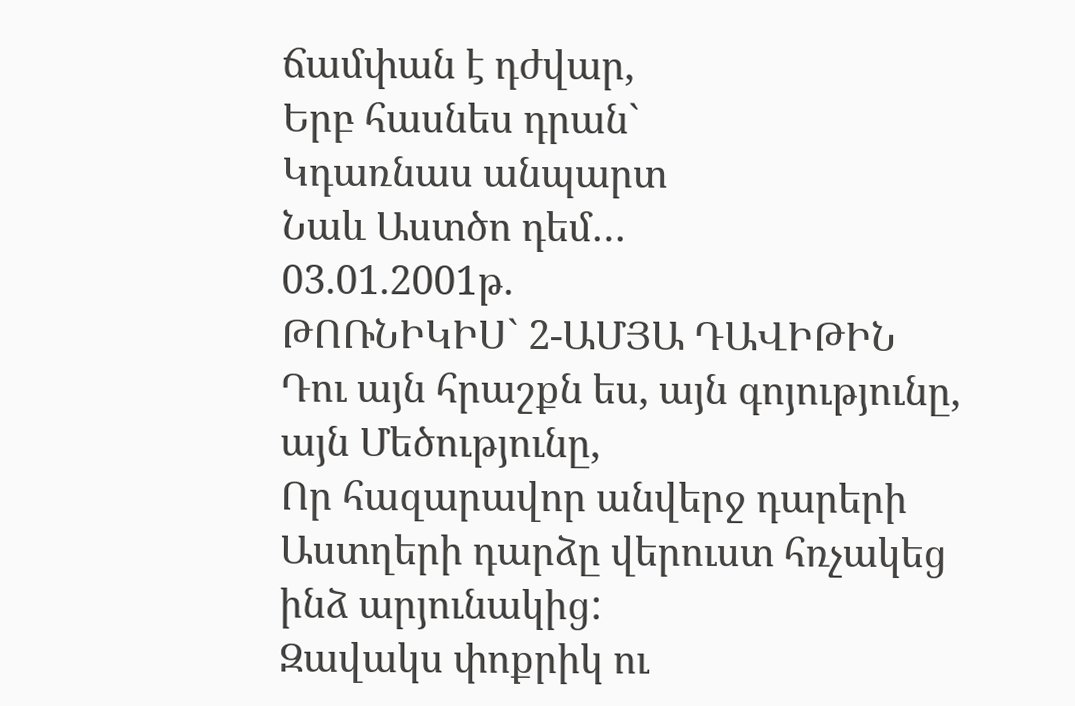ճամփան է դժվար,
Երբ հասնես դրան`
Կդառնաս անպարտ
Նաև Աստծո դեմ…
03.01.2001թ.
ԹՈՌՆԻԿԻՍ` 2-ԱՄՅԱ ԴԱՎԻԹԻՆ
Դու այն հրաշքն ես, այն գոյությունը, այն Մեծությունը,
Որ հազարավոր անվերջ դարերի
Աստղերի դարձը վերուստ հռչակեց ինձ արյունակից:
Զավակս փոքրիկ ու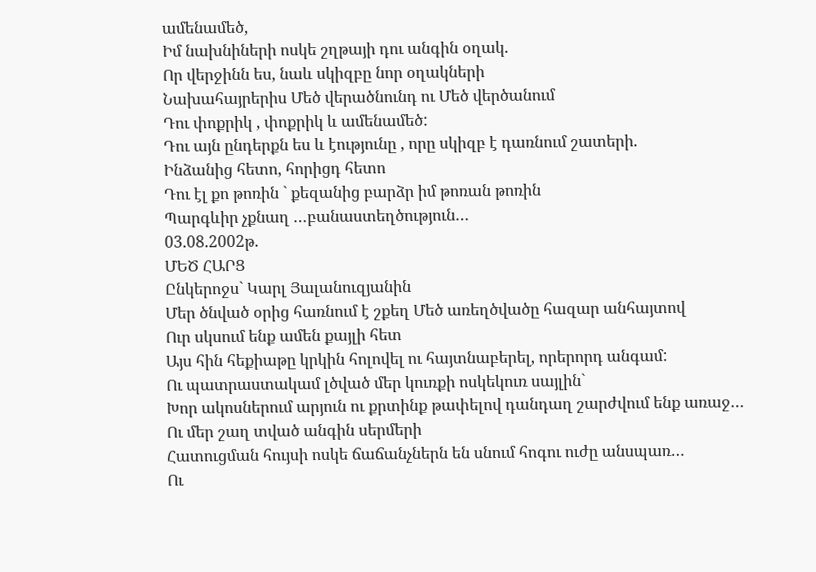ամենամեծ,
Իմ նախնիների ոսկե շղթայի դու անգին օղակ.
Որ վերջինն ես, նաև սկիզբը նոր օղակների
Նախահայրերիս Մեծ վերածնունդ ու Մեծ վերծանում
Դու փոքրիկ , փոքրիկ և ամենամեծ:
Դու այն ընդերքն ես և էությունը , որը սկիզբ է դառնում շատերի.
Ինձանից հետո, հորիցդ հետո
Դու էլ քո թոռին ` քեզանից բարձր իմ թոռան թոռին
Պարգևիր չքնաղ …բանաստեղծություն…
03.08.2002թ.
ՄԵԾ ՀԱՐՑ
Ընկերոջս` Կարլ Յալանուզյանին
Մեր ծնված օրից հառնում է շքեղ Մեծ առեղծվածը հազար անհայտով
Ուր սկսում ենք ամեն քայլի հետ
Այս հին հեքիաթը կրկին հոլովել ու հայտնաբերել, որերորդ անգամ:
Ու պատրաստակամ լծված մեր կուռքի ոսկեկուռ սայլին`
Խոր ակոսներում արյուն ու քրտինք թափելով դանդաղ շարժվում ենք առաջ…
Ու մեր շաղ տված անգին սերմերի
Հատուցման հույսի ոսկե ճաճանչներն են սնում հոգու ուժը անսպառ…
Ու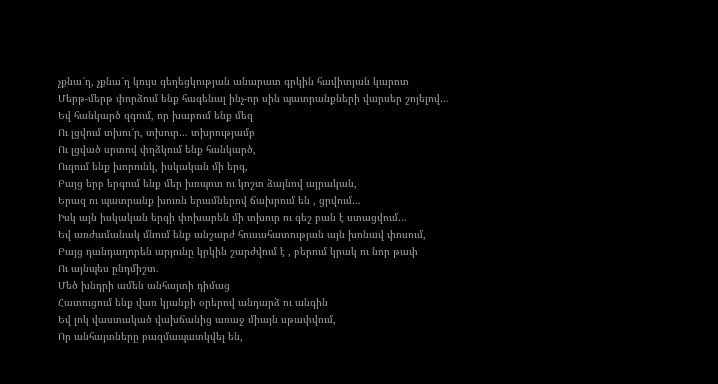չքնա՜ղ, չքնա՜ղ կույս գեղեցկության անարատ գրկին հավիտյան կարոտ
Մերթ-մերթ փորձում ենք հագենալ ինչ-որ սին պատրանքների վարսեր շոյելով…
Եվ հանկարծ զգում, որ խաբում ենք մեզ
Ու լցվում տխու՜ր, տխուր… տխրությամբ
Ու լցված սրտով փղձկում ենք հանկարծ,
Ուզում ենք խորունկ, իսկական մի երգ,
Բայց երբ երգում ենք մեր խռպոտ ու կոշտ ձայնով այրական,
Երազ ու պատրանք խուռն երամներով ճախրում են , ցրվում…
Իսկ այն իսկական երգի փոխարեն մի տխուր ու գեշ բան է ստացվում…
Եվ առժամանակ մնում ենք անշարժ հուսահատության այն խոնավ փոսում,
Բայց դանդաղորեն արյունը կրկին շարժվում է , բերում կրակ ու նոր թափ
Ու այնպես ընդմիշտ.
Մեծ խնդրի ամեն անհայտի դիմաց
Հատուցում ենք վառ կյանքի օրերով անդարձ ու անգին
Եվ լոկ վաստակած վախճանից առաջ միայն սթափվում,
Որ անհայտները բազմապատկվել են,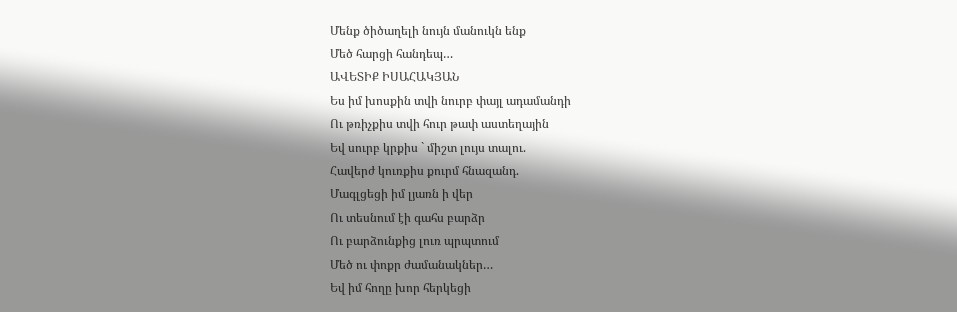Մենք ծիծաղելի նույն մանուկն ենք
Մեծ հարցի հանդեպ…
ԱՎԵՏԻՔ ԻՍԱՀԱԿՅԱՆ
Ես իմ խոսքին տվի նուրբ փայլ ադամանդի
Ու թռիչքիս տվի հուր թափ աստեղային
Եվ սուրբ կրքիս ` միշտ լույս տալու.
Հավերժ կուռքիս քուրմ հնազանդ.
Մագլցեցի իմ լյառն ի վեր
Ու տեսնում էի գահս բարձր
Ու բարձունքից լուռ պրպտում
Մեծ ու փոքր ժամանակներ…
Եվ իմ հողը խոր հերկեցի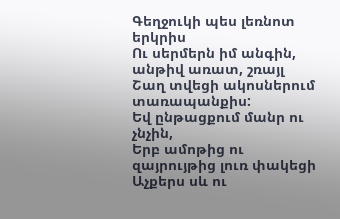Գեղջուկի պես լեռնոտ երկրիս
Ու սերմերն իմ անգին, անթիվ առատ, շռայլ
Շաղ տվեցի ակոսներում տառապանքիս:
Եվ ընթացքում մանր ու չնչին,
Երբ ամոթից ու զայրույթից լուռ փակեցի
Աչքերս սև ու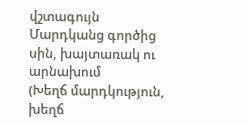վշտագույն
Մարդկանց գործից սին, խայտառակ ու արնախում
(Խեղճ մարդկություն, խեղճ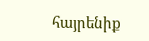հայրենիք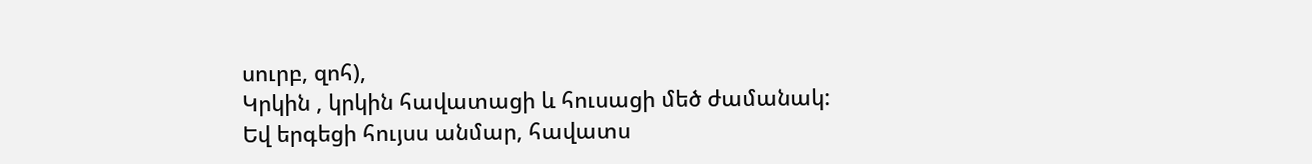սուրբ, զոհ),
Կրկին , կրկին հավատացի և հուսացի մեծ ժամանակ:
Եվ երգեցի հույսս անմար, հավատս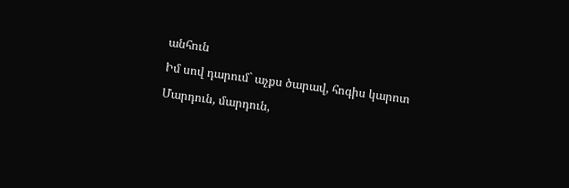անհուն
Իմ սով դարում` աչքս ծարավ, հոգիս կարոտ
Մարդուն, մարդուն,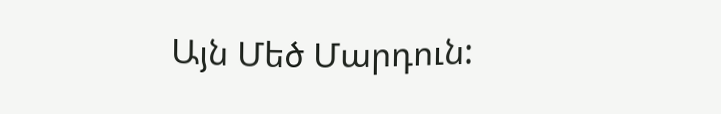Այն Մեծ Մարդուն: